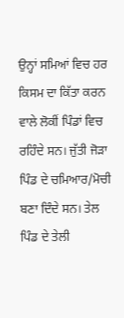ਉਨ੍ਹਾਂ ਸਮਿਆਂ ਵਿਚ ਹਰ ਕਿਸਮ ਦਾ ਕਿੱਤਾ ਕਰਨ ਵਾਲੇ ਲੋਕੀਂ ਪਿੰਡਾਂ ਵਿਚ ਰਹਿੰਦੇ ਸਨ। ਜੁੱਤੀ ਜੋੜਾ ਪਿੰਡ ਦੇ ਚਮਿਆਰ/ਮੋਚੀ ਬਣਾ ਦਿੰਦੇ ਸਨ। ਤੇਲ ਪਿੰਡ ਦੇ ਤੇਲੀ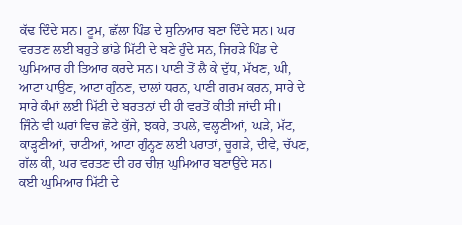ਕੱਢ ਦਿੰਦੇ ਸਨ। ਟੂਮ, ਛੱਲਾ ਪਿੰਡ ਦੇ ਸੁਨਿਆਰ ਬਣਾ ਦਿੰਦੇ ਸਨ। ਘਰ ਵਰਤਣ ਲਈ ਬਹੁਤੇ ਭਾਂਡੇ ਮਿੱਟੀ ਦੇ ਬਣੇ ਹੁੰਦੇ ਸਨ, ਜਿਹੜੇ ਪਿੰਡ ਦੇ ਘੁਮਿਆਰ ਹੀ ਤਿਆਰ ਕਰਦੇ ਸਨ। ਪਾਣੀ ਤੋਂ ਲੈ ਕੇ ਦੁੱਧ, ਮੱਖਣ, ਘੀ, ਆਟਾ ਪਾਉਣ, ਆਟਾ ਗੁੰਨਣ, ਦਾਲਾਂ ਧਰਨ, ਪਾਣੀ ਗਰਮ ਕਰਨ, ਸਾਰੇ ਦੇ ਸਾਰੇ ਕੰਮਾਂ ਲਈ ਮਿੱਟੀ ਦੇ ਬਰਤਨਾਂ ਦੀ ਹੀ ਵਰਤੋਂ ਕੀਤੀ ਜਾਂਦੀ ਸੀ।
ਜਿੰਨੇ ਵੀ ਘਰਾਂ ਵਿਚ ਛੋਟੇ ਕੁੱਜੇ, ਝਕਰੇ, ਤਪਲੇ, ਵਲ੍ਹਣੀਆਂ, ਘੜੇ, ਮੱਟ, ਕਾੜ੍ਹਣੀਆਂ, ਚਾਟੀਆਂ, ਆਟਾ ਗੁੰਨ੍ਹਣ ਲਈ ਪਰਾਤਾਂ, ਚੂਗੜੇ, ਦੀਵੇ, ਚੱਪਣ, ਗੱਲ ਕੀ, ਘਰ ਵਰਤਣ ਦੀ ਹਰ ਚੀਜ਼ ਘੁਮਿਆਰ ਬਣਾਉਂਦੇ ਸਨ।
ਕਈ ਘੁਮਿਆਰ ਮਿੱਟੀ ਦੇ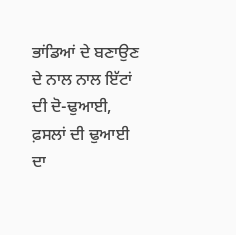ਭਾਂਡਿਆਂ ਦੇ ਬਣਾਉਣ ਦੇ ਨਾਲ ਨਾਲ ਇੱਟਾਂ ਦੀ ਦੋ-ਢੁਆਈ, ਫ਼ਸਲਾਂ ਦੀ ਢੁਆਈ ਦਾ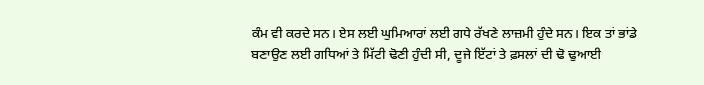ਕੰਮ ਵੀ ਕਰਦੇ ਸਨ। ਏਸ ਲਈ ਘੁਮਿਆਰਾਂ ਲਈ ਗਧੇ ਰੱਖਣੇ ਲਾਜ਼ਮੀ ਹੁੰਦੇ ਸਨ। ਇਕ ਤਾਂ ਭਾਂਡੇ ਬਣਾਉਣ ਲਈ ਗਧਿਆਂ ਤੇ ਮਿੱਟੀ ਢੋਣੀ ਹੁੰਦੀ ਸੀ, ਦੂਜੇ ਇੱਟਾਂ ਤੇ ਫ਼ਸਲਾਂ ਦੀ ਢੋ ਢੁਆਈ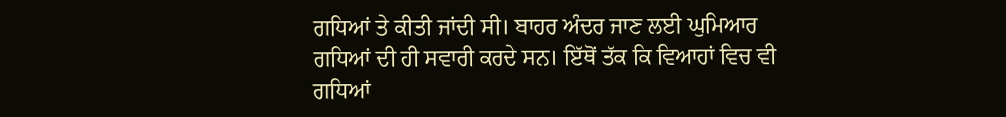ਗਧਿਆਂ ਤੇ ਕੀਤੀ ਜਾਂਦੀ ਸੀ। ਬਾਹਰ ਅੰਦਰ ਜਾਣ ਲਈ ਘੁਮਿਆਰ ਗਧਿਆਂ ਦੀ ਹੀ ਸਵਾਰੀ ਕਰਦੇ ਸਨ। ਇੱਥੋਂ ਤੱਕ ਕਿ ਵਿਆਹਾਂ ਵਿਚ ਵੀ ਗਧਿਆਂ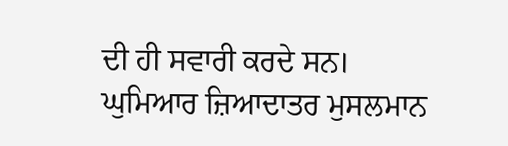ਦੀ ਹੀ ਸਵਾਰੀ ਕਰਦੇ ਸਨ।
ਘੁਮਿਆਰ ਜ਼ਿਆਦਾਤਰ ਮੁਸਲਮਾਨ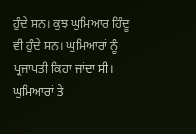ਹੁੰਦੇ ਸਨ। ਕੁਝ ਘੁਮਿਆਰ ਹਿੰਦੂ ਵੀ ਹੁੰਦੇ ਸਨ। ਘੁਮਿਆਰਾਂ ਨੂੰ ਪ੍ਰਜਾਪਤੀ ਕਿਹਾ ਜਾਂਦਾ ਸੀ। ਘੁਮਿਆਰਾਂ ਤੇ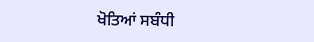ਖੋਤਿਆਂ ਸਬੰਧੀ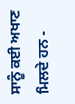ਸਾਨੂੰ ਕਈ ਅਖਾਣ ਮਿਲਦੇ ਹਨ -